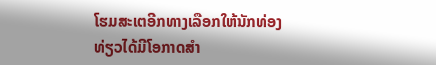ໂຮມສະເຕອີກທາງເລືອກໃຫ້ນັກທ່ອງທ່ຽວໄດ້ມີໂອກາດສຳ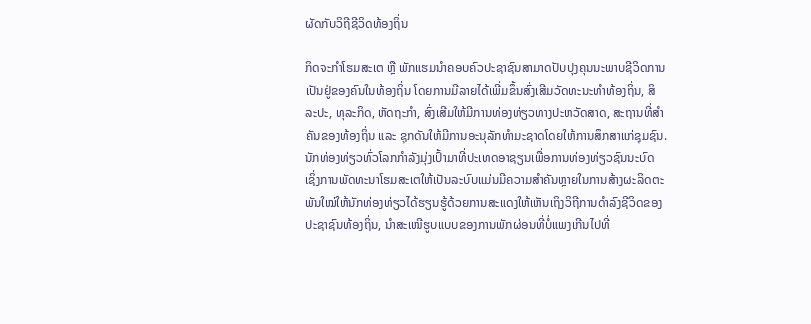ຜັດກັບວິຖີຊີວິດທ້ອງຖິ່ນ

ກິດຈະກຳໂຮມສະເຕ ຫຼື ພັກແຮມນຳຄອບຄົວປະຊາຊົນສາມາດປັບປຸງຄຸນນະພາບຊີວິດການເປັນຢູ່ຂອງຄົນໃນທ້ອງຖິ່ນ ໂດຍການມີລາຍໄດ້ເພີ່ມຂຶ້ນສົ່ງເສີມວັດທະນະທຳທ້ອງຖິ່ນ, ສິລະປະ, ທຸລະກິດ, ຫັດຖະກຳ, ສົ່ງເສີມໃຫ້ມີການທ່ອງທ່ຽວທາງປະຫວັດສາດ, ສະຖານທີ່ສຳຄັນຂອງທ້ອງຖິ່ນ ແລະ ຊຸກດັນໃຫ້ມີການອະນຸລັກທຳມະຊາດໂດຍໃຫ້ການສຶກສາແກ່ຊຸມຊົນ.
ນັກທ່ອງທ່ຽວທົ່ວໂລກກຳລັງມຸ່ງເປົ້າມາທີ່ປະເທດອາຊຽນເພື່ອການທ່ອງທ່ຽວຊົນນະບົດ ເຊິ່ງການພັດທະນາໂຮມສະເຕໃຫ້ເປັນລະບົບແມ່ນມີຄວາມສຳຄັນຫຼາຍໃນການສ້າງຜະລິດຕະພັນໃໝ່ໃຫ້ນັກທ່ອງທ່ຽວໄດ້ຮຽນຮູ້ດ້ວຍການສະແດງໃຫ້ເຫັນເຖິງວິຖີການດຳລົງຊີວິດຂອງປະຊາຊົນທ້ອງຖິ່ນ, ນຳສະເໜີຮູບແບບຂອງການພັກຜ່ອນທີ່ບໍ່ແພງເກີນໄປທີ່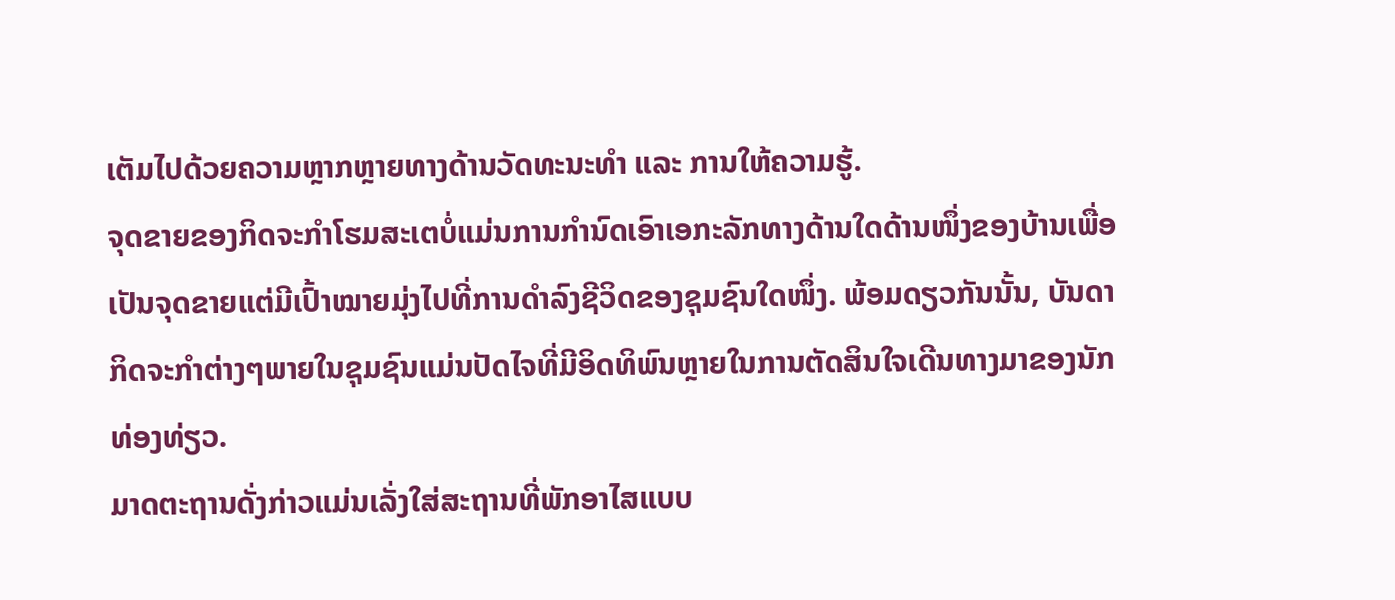ເຕັມໄປດ້ວຍຄວາມຫຼາກຫຼາຍທາງດ້ານວັດທະນະທຳ ແລະ ການໃຫ້ຄວາມຮູ້.
ຈຸດຂາຍຂອງກິດຈະກຳໂຮມສະເຕບໍ່ແມ່ນການກຳນົດເອົາເອກະລັກທາງດ້ານໃດດ້ານໜຶ່ງຂອງບ້ານເພື່ອເປັນຈຸດຂາຍແຕ່ມີເປົ້າໝາຍມຸ່ງໄປທີ່ການດຳລົງຊີວິດຂອງຊຸມຊົນໃດໜຶ່ງ. ພ້ອມດຽວກັນນັ້ນ, ບັນດາກິດຈະກຳຕ່າງໆພາຍໃນຊຸມຊົນແມ່ນປັດໄຈທີ່ມີອິດທິພົນຫຼາຍໃນການຕັດສິນໃຈເດີນທາງມາຂອງນັກທ່ອງທ່ຽວ.
ມາດຕະຖານດັ່ງກ່າວແມ່ນເລັ່ງໃສ່ສະຖານທີ່ພັກອາໄສແບບ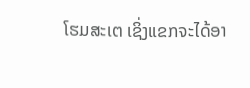ໂຮມສະເຕ ເຊິ່ງແຂກຈະໄດ້ອາ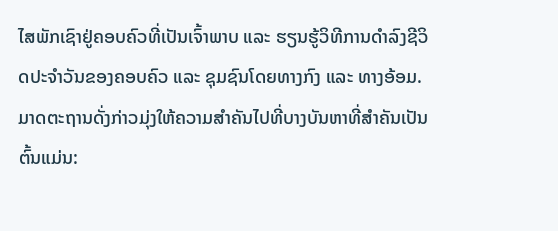ໄສພັກເຊົາຢູ່ຄອບຄົວທີ່ເປັນເຈົ້າພາບ ແລະ ຮຽນຮູ້ວິທີການດຳລົງຊີວິດປະຈຳວັນຂອງຄອບຄົວ ແລະ ຊຸມຊົນໂດຍທາງກົງ ແລະ ທາງອ້ອມ. ມາດຕະຖານດັ່ງກ່າວມຸ່ງໃຫ້ຄວາມສຳຄັນໄປທີ່ບາງບັນຫາທີ່ສຳຄັນເປັນຕົ້ນແມ່ນ: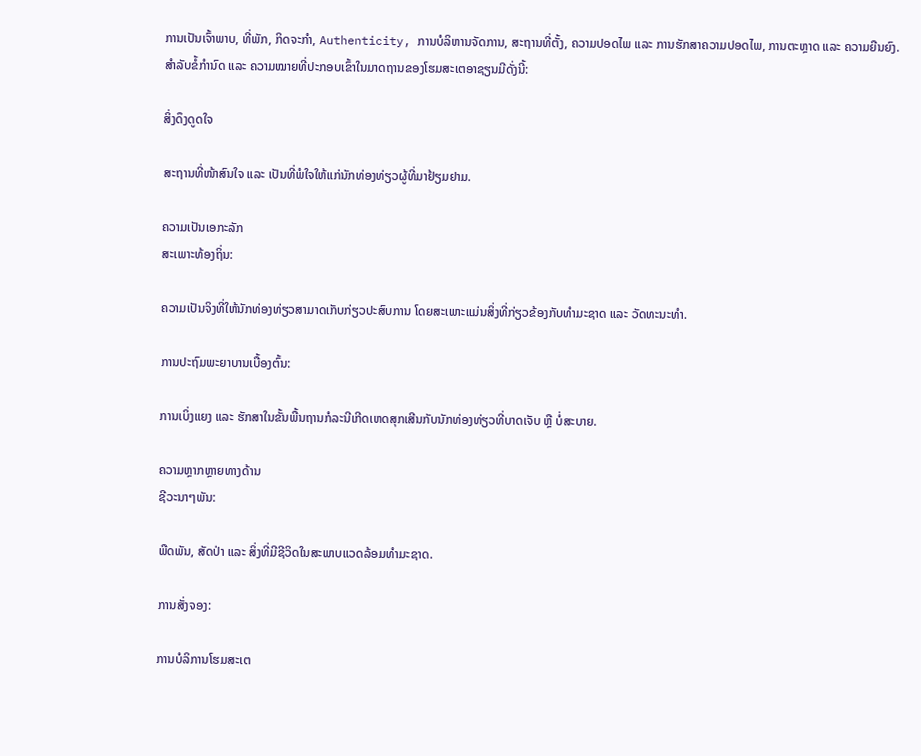ການເປັນເຈົ້າພາບ, ທີ່ພັກ, ກິດຈະກຳ, Authenticity, ການບໍລິຫານຈັດການ, ສະຖານທີ່ຕັ້ງ, ຄວາມປອດໄພ ແລະ ການຮັກສາຄວາມປອດໄພ, ການຕະຫຼາດ ແລະ ຄວາມຍືນຍົງ.
ສຳລັບຂໍ້ກຳນົດ ແລະ ຄວາມໝາຍທີ່ປະກອບເຂົ້າໃນມາດຖານຂອງໂຮມສະເຕອາຊຽນມີດັ່ງນີ້:

ສິ່ງດຶງດູດໃຈ

ສະຖານທີ່ໜ້າສົນໃຈ ແລະ ເປັນທີ່ພໍໃຈໃຫ້ແກ່ນັກທ່ອງທ່ຽວຜູ້ທີ່ມາຢ້ຽມຢາມ.

ຄວາມເປັນເອກະລັກ
ສະເພາະທ້ອງຖິ່ນ:

ຄວາມເປັນຈິງທີ່ໃຫ້ນັກທ່ອງທ່ຽວສາມາດເກັບກ່ຽວປະສົບການ ໂດຍສະເພາະແມ່ນສິ່ງທີ່ກ່ຽວຂ້ອງກັບທຳມະຊາດ ແລະ ວັດທະນະທຳ.

ການປະຖົມພະຍາບານເບື້ອງຕົ້ນ:

ການເບິ່ງແຍງ ແລະ ຮັກສາໃນຂັ້ນພື້ນຖານກໍລະນີເກີດເຫດສຸກເສີນກັບນັກທ່ອງທ່ຽວທີ່ບາດເຈັບ ຫຼື ບໍ່ສະບາຍ.

ຄວາມຫຼາກຫຼາຍທາງດ້ານ
ຊີວະນາໆພັນ:

ພືດພັນ, ສັດປ່າ ແລະ ສິ່ງທີ່ມີຊີວິດໃນສະພາບແວດລ້ອມທຳມະຊາດ.

ການສັ່ງຈອງ:

ການບໍລິການໂຮມສະເຕ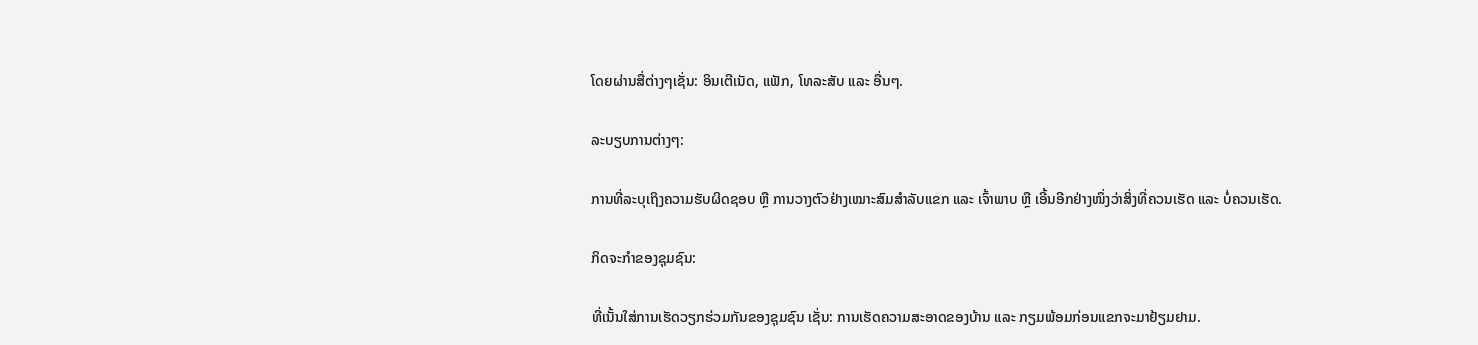ໂດຍຜ່ານສື່ຕ່າງໆເຊັ່ນ: ອິນເຕີເນັດ, ແຟັກ, ໂທລະສັບ ແລະ ອື່ນໆ.

ລະບຽບການຕ່າງໆ:

ການທີ່ລະບຸເຖິງຄວາມຮັບຜິດຊອບ ຫຼື ການວາງຕົວຢ່າງເໝາະສົມສຳລັບແຂກ ແລະ ເຈົ້າພາບ ຫຼື ເອີ້ນອີກຢ່າງໜຶ່ງວ່າສິ່ງທີ່ຄວນເຮັດ ແລະ ບໍ່ຄວນເຮັດ.

ກິດຈະກຳຂອງຊຸມຊົນ:

ທີ່ເນັ້ນໃສ່ການເຮັດວຽກຮ່ວມກັນຂອງຊຸມຊົນ ເຊັ່ນ: ການເຮັດຄວາມສະອາດຂອງບ້ານ ແລະ ກຽມພ້ອມກ່ອນແຂກຈະມາຢ້ຽມຢາມ.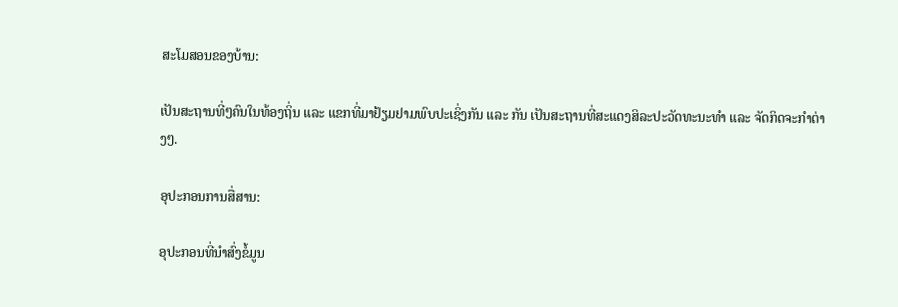ສະໂມສອນຂອງບ້ານ:

ເປັນສະຖານທີ່ໆຄົນໃນທ້ອງຖິ່ນ ແລະ ແຂກທີ່ມາຢ້ຽມຢາມພົບປະເຊິ່ງກັນ ແລະ ກັນ ເປັນສະຖານທີ່ສະແດງສິລະປະວັດທະນະທຳ ແລະ ຈັດກິດຈະກຳຕ່າງໆ.

ອຸປະກອນການສື່ສານ:

ອຸປະກອນທີ່ນຳສົ່ງຂໍ້ມູນ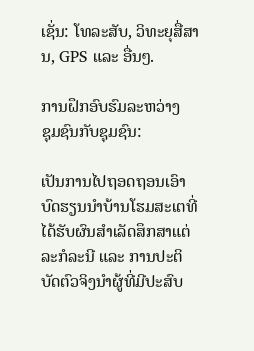ເຊັ່ນ: ໂທລະສັບ, ວິທະຍຸສື່ສານ, GPS ແລະ ອື່ນໆ.

ການຝຶກອົບຮົມລະຫວ່າງ
ຊຸມຊົນກັບຊຸມຊົນ:

ເປັນການໄປຖອດຖອນເອົາບົດຮຽນນຳບ້ານໂຮມສະເຕທີ່ໄດ້ຮັບຜົນສຳເລັດສຶກສາແຕ່ລະກໍລະນີ ແລະ ການປະຕິບັດຕົວຈິງນຳຜູ້ທີ່ມີປະສົບ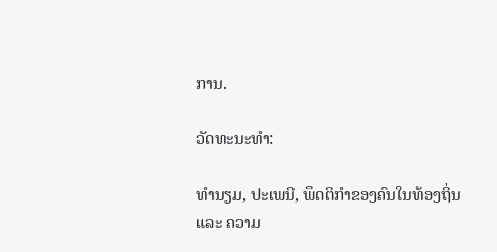ການ.

ວັດທະນະທຳ:

ທຳນຽມ, ປະເພນີ, ພຶດຕິກຳຂອງຄົນໃນທ້ອງຖິ່ນ ແລະ ຄວາມ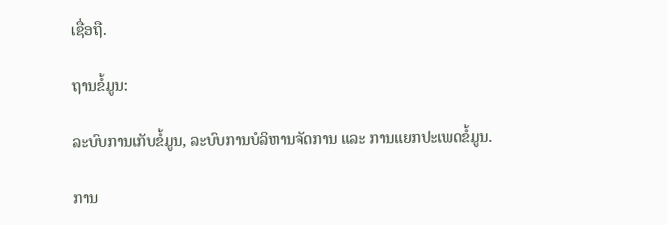ເຊື່ອຖື.

ຖານຂໍ້ມູນ:

ລະບົບການເກັບຂໍ້ມູນ, ລະບົບການບໍລິຫານຈັດການ ແລະ ການແຍກປະເພດຂໍ້ມູນ.

ການ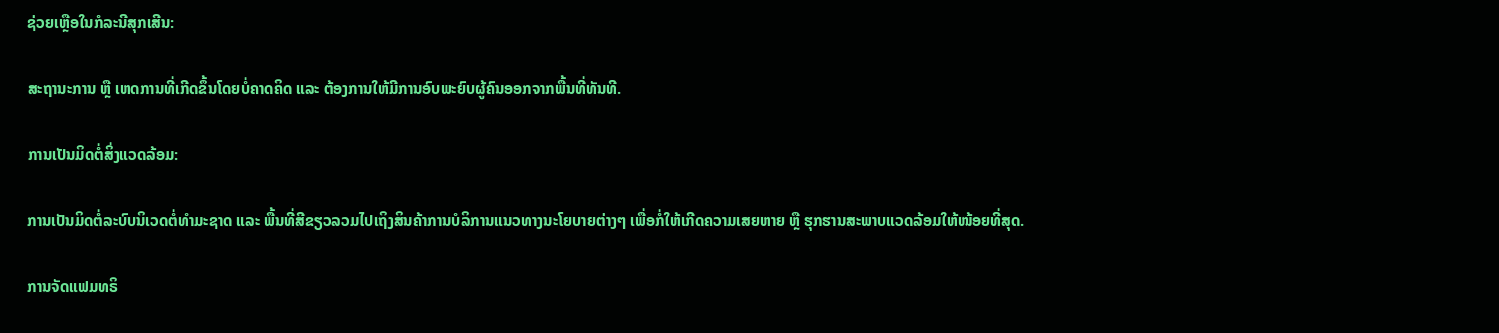ຊ່ວຍເຫຼືອໃນກໍລະນີສຸກເສີນ:

ສະຖານະການ ຫຼື ເຫດການທີ່ເກີດຂຶ້ນໂດຍບໍ່ຄາດຄິດ ແລະ ຕ້ອງການໃຫ້ມີການອົບພະຍົບຜູ້ຄົນອອກຈາກພື້ນທີ່ທັນທີ.

ການເປັນມິດຕໍ່ສິ່ງແວດລ້ອມ:

ການເປັນມິດຕໍ່ລະບົບນິເວດຕໍ່ທຳມະຊາດ ແລະ ພື້ນທີ່ສີຂຽວລວມໄປເຖິງສິນຄ້າການບໍລິການແນວທາງນະໂຍບາຍຕ່າງໆ ເພື່ອກໍ່ໃຫ້ເກີດຄວາມເສຍຫາຍ ຫຼື ຮຸກຮານສະພາບແວດລ້ອມໃຫ້ໜ້ອຍທີ່ສຸດ.

ການຈັດແຟມທຣິ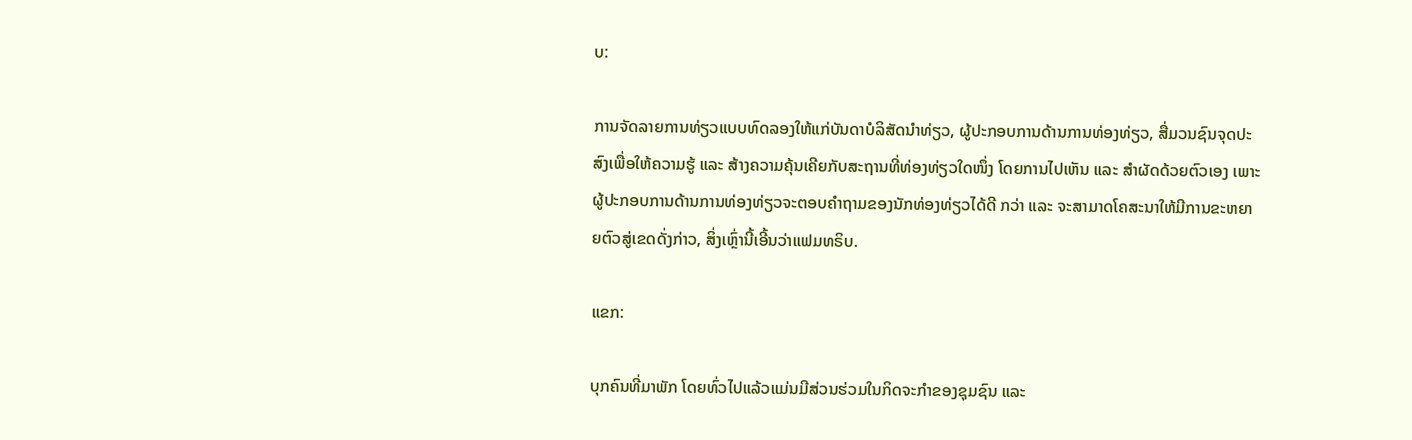ບ:

ການຈັດລາຍການທ່ຽວແບບທົດລອງໃຫ້ແກ່ບັນດາບໍລິສັດນຳທ່ຽວ, ຜູ້ປະກອບການດ້ານການທ່ອງທ່ຽວ, ສື່ມວນຊົນຈຸດປະສົງເພື່ອໃຫ້ຄວາມຮູ້ ແລະ ສ້າງຄວາມຄຸ້ນເຄີຍກັບສະຖານທີ່ທ່ອງທ່ຽວໃດໜຶ່ງ ໂດຍການໄປເຫັນ ແລະ ສຳຜັດດ້ວຍຕົວເອງ ເພາະຜູ້ປະກອບການດ້ານການທ່ອງທ່ຽວຈະຕອບຄຳຖາມຂອງນັກທ່ອງທ່ຽວໄດ້ດີ ກວ່າ ແລະ ຈະສາມາດໂຄສະນາໃຫ້ມີການຂະຫຍາຍຕົວສູ່ເຂດດັ່ງກ່າວ, ສິ່ງເຫຼົ່ານີ້ເອີ້ນວ່າແຟມທຣິບ.

ແຂກ:

ບຸກຄົນທີ່ມາພັກ ໂດຍທົ່ວໄປແລ້ວແມ່ນມີສ່ວນຮ່ວມໃນກິດຈະກຳຂອງຊຸມຊົນ ແລະ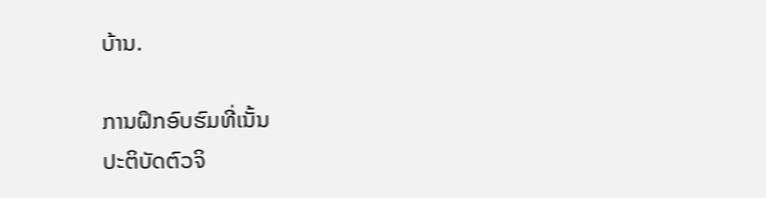ບ້ານ.

ການຝຶກອົບຮົມທີ່ເນັ້ນ
ປະຕິບັດຕົວຈິ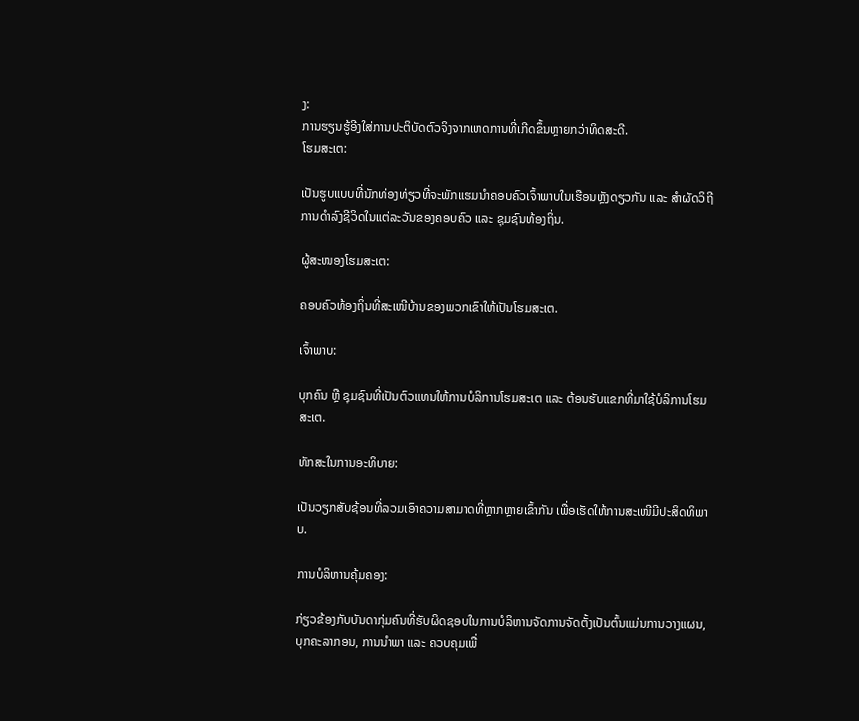ງ:
ການຮຽນຮູ້ອີງໃສ່ການປະຕິບັດຕົວຈິງຈາກເຫດການທີ່ເກີດຂຶ້ນຫຼາຍກວ່າທິດສະດີ.
ໂຮມສະເຕ:

ເປັນຮູບແບບທີ່ນັກທ່ອງທ່ຽວທີ່ຈະພັກແຮມນຳຄອບຄົວເຈົ້າພາບໃນເຮືອນຫຼັງດຽວກັນ ແລະ ສຳຜັດວິຖີການດຳລົງຊີວິດໃນແຕ່ລະວັນຂອງຄອບຄົວ ແລະ ຊຸມຊົນທ້ອງຖິ່ນ.

ຜູ້ສະໜອງໂຮມສະເຕ:

ຄອບຄົວທ້ອງຖິ່ນທີ່ສະເໜີບ້ານຂອງພວກເຂົາໃຫ້ເປັນໂຮມສະເຕ.

ເຈົ້າພາບ:

ບຸກຄົນ ຫຼື ຊຸມຊົນທີ່ເປັນຕົວແທນໃຫ້ການບໍລິການໂຮມສະເຕ ແລະ ຕ້ອນຮັບແຂກທີ່ມາໃຊ້ບໍລິການໂຮມສະເຕ.

ທັກສະໃນການອະທິບາຍ:

ເປັນວຽກສັບຊ້ອນທີ່ລວມເອົາຄວາມສາມາດທີ່ຫຼາກຫຼາຍເຂົ້າກັນ ເພື່ອເຮັດໃຫ້ການສະເໜີມີປະສິດທິພາບ.

ການບໍລິຫານຄຸ້ມຄອງ:

ກ່ຽວຂ້ອງກັບບັນດາກຸ່ມຄົນທີ່ຮັບຜິດຊອບໃນການບໍລິຫານຈັດການຈັດຕັ້ງເປັນຕົ້ນແມ່ນການວາງແຜນ, ບຸກຄະລາກອນ, ການນຳພາ ແລະ ຄວບຄຸມເພື່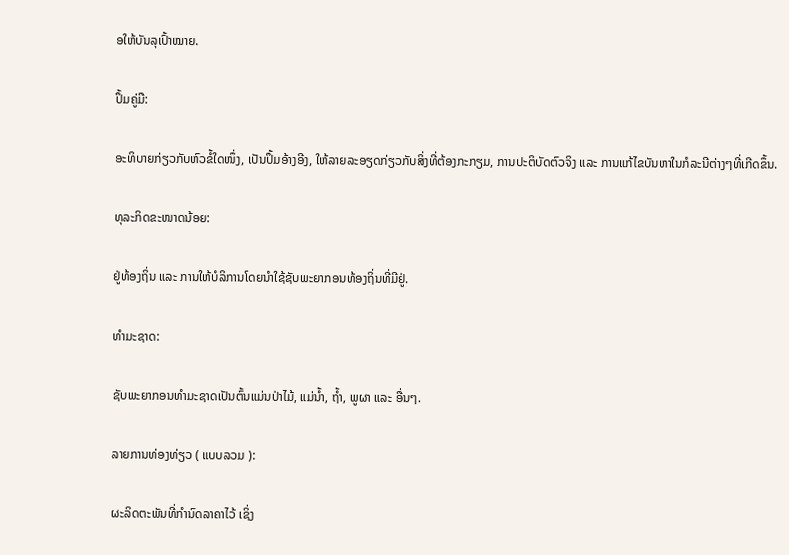ອໃຫ້ບັນລຸເປົ້າໝາຍ.

ປຶ້ມຄູ່ມື:

ອະທິບາຍກ່ຽວກັບຫົວຂໍ້ໃດໜຶ່ງ, ເປັນປຶ້ມອ້າງອີງ, ໃຫ້ລາຍລະອຽດກ່ຽວກັບສິ່ງທີ່ຕ້ອງກະກຽມ, ການປະຕິບັດຕົວຈິງ ແລະ ການແກ້ໄຂບັນຫາໃນກໍລະນີຕ່າງໆທີ່ເກີດຂຶ້ນ.

ທຸລະກິດຂະໜາດນ້ອຍ:

ຢູ່ທ້ອງຖິ່ນ ແລະ ການໃຫ້ບໍລິການໂດຍນຳໃຊ້ຊັບພະຍາກອນທ້ອງຖິ່ນທີ່ມີຢູ່.

ທຳມະຊາດ:

ຊັບພະຍາກອນທຳມະຊາດເປັນຕົ້ນແມ່ນປ່າໄມ້, ແມ່ນ້ຳ, ຖ້ຳ, ພູຜາ ແລະ ອື່ນໆ.

ລາຍການທ່ອງທ່ຽວ ( ແບບລວມ ):

ຜະລິດຕະພັນທີ່ກຳນົດລາຄາໄວ້ ເຊິ່ງ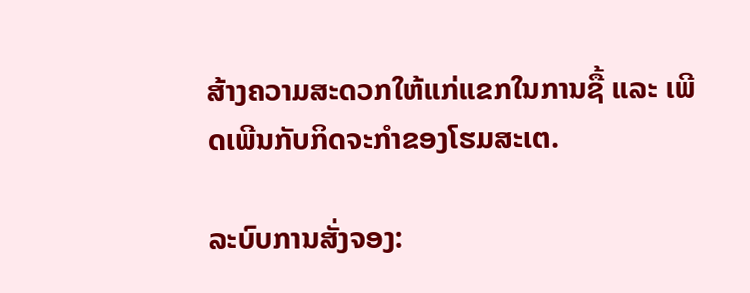ສ້າງຄວາມສະດວກໃຫ້ແກ່ແຂກໃນການຊື້ ແລະ ເພີດເພີນກັບກິດຈະກຳຂອງໂຮມສະເຕ.

ລະບົບການສັ່ງຈອງ: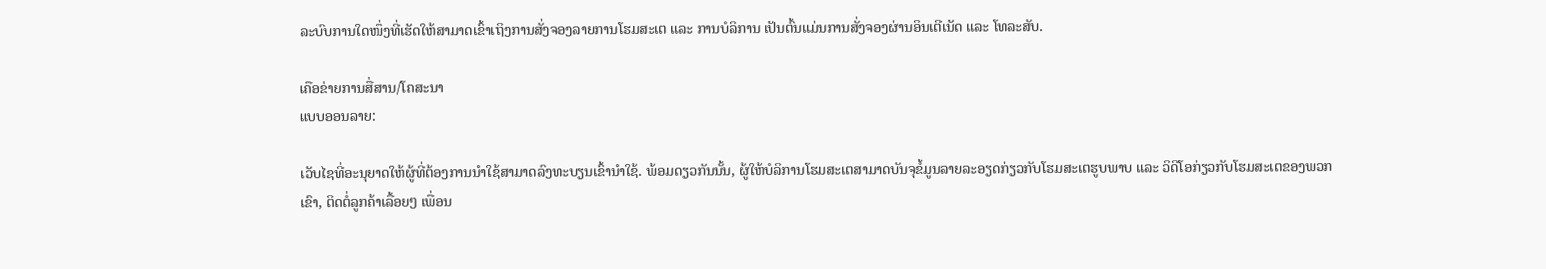ລະບົບການໃດໜຶ່ງທີ່ເຮັດໃຫ້ສາມາດເຂົ້າເຖິງການສັ່ງຈອງລາຍການໂຮມສະເຕ ແລະ ການບໍລິການ ເປັນຕົ້ນແມ່ນການສັ່ງຈອງຜ່ານອິນເຕີເນັດ ແລະ ໂທລະສັບ.

ເຄືອຂ່າຍການສື່ສານ/ໂຄສະນາ
ແບບອອນລາຍ:

ເວັບໄຊທີ່ອະນຸຍາດໃຫ້ຜູ້ທີ່ຕ້ອງການນຳໃຊ້ສາມາດລົງທະບຽນເຂົ້ານຳໃຊ້. ພ້ອມດຽວກັນນັ້ນ, ຜູ້ໃຫ້ບໍລິການໂຮມສະເຕສາມາດບັນຈຸຂໍ້ມູນລາຍລະອຽດກ່ຽວກັບໂຮມສະເຕຮູບພາບ ແລະ ວິດີໂອກ່ຽວກັບໂຮມສະເຕຂອງພວກເຂົາ, ຕິດຕໍ່ລູກຄ້າເລື້ອຍໆ ເພື່ອນ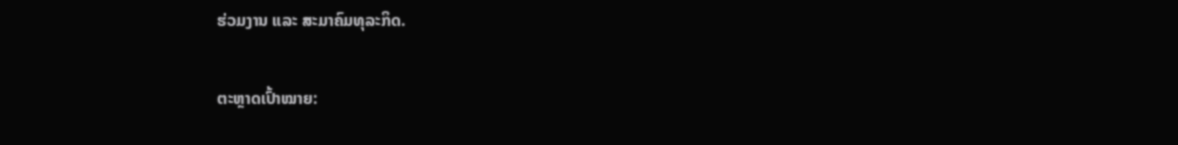ຮ່ວມງານ ແລະ ສະມາຄົມທຸລະກິດ.

ຕະຫຼາດເປົ້າໝາຍ: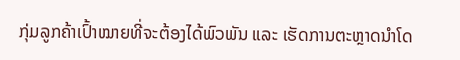ກຸ່ມລູກຄ້າເປົ້າໝາຍທີ່ຈະຕ້ອງໄດ້ພົວພັນ ແລະ ເຮັດການຕະຫຼາດນຳໂດ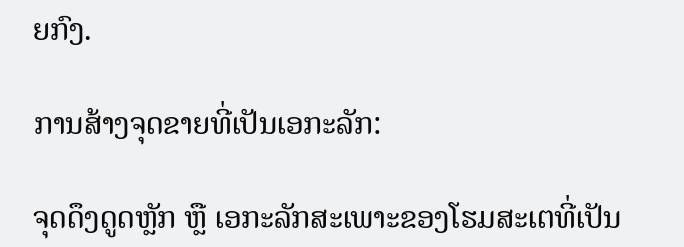ຍກົງ.

ການສ້າງຈຸດຂາຍທີ່ເປັນເອກະລັກ:

ຈຸດດຶງດູດຫຼັກ ຫຼື ເອກະລັກສະເພາະຂອງໂຮມສະເຕທີ່ເປັນ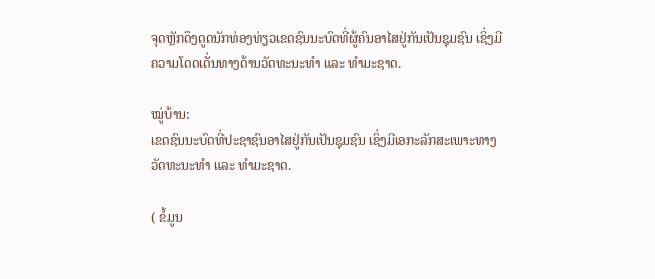ຈຸດຫຼັກດຶງດູດນັກທ່ອງທ່ຽວເຂດຊົນນະບົດທີ່ຜູ້ຄົນອາໄສຢູ່ກັນເປັນຊຸມຊົນ ເຊິ່ງມີຄວາມໂດດເດັ່ນທາງດ້ານວັດທະນະທຳ ແລະ ທຳມະຊາດ.

ໝູ່ບ້ານ:
ເຂດຊົນນະບົດທີ່ປະຊາຊົນອາໄສຢູ່ກັນເປັນຊຸມຊົນ ເຊິ່ງມີເອກະລັກສະເພາະທາງວັດທະນະທຳ ແລະ ທຳມະຊາດ.

( ຂໍ້ມູນ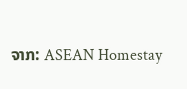ຈາກ: ASEAN Homestay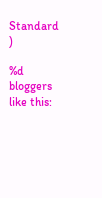Standard )

%d bloggers like this: